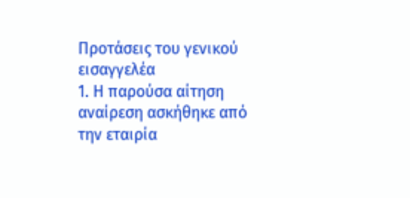Προτάσεις του γενικού εισαγγελέα
1. Η παρούσα αίτηση αναίρεση ασκήθηκε από την εταιρία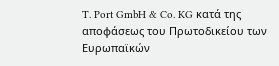T. Port GmbH & Co. KG κατά της αποφάσεως του Πρωτοδικείου των Ευρωπαϊκών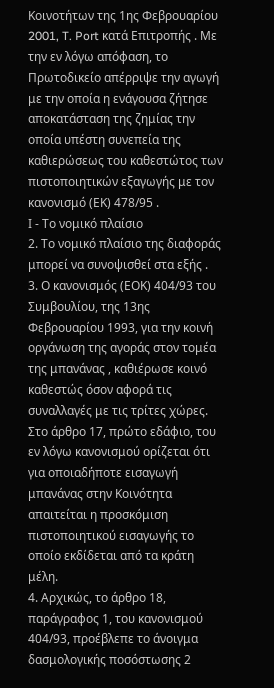Κοινοτήτων της 1ης Φεβρουαρίου 2001, T. Port κατά Επιτροπής . Με την εν λόγω απόφαση, το Πρωτοδικείο απέρριψε την αγωγή με την οποία η ενάγουσα ζήτησε αποκατάσταση της ζημίας την οποία υπέστη συνεπεία της καθιερώσεως του καθεστώτος των πιστοποιητικών εξαγωγής με τον κανονισμό (ΕΚ) 478/95 .
Ι - Το νομικό πλαίσιο
2. Το νομικό πλαίσιο της διαφοράς μπορεί να συνοψισθεί στα εξής .
3. Ο κανονισμός (ΕΟΚ) 404/93 του Συμβουλίου, της 13ης Φεβρουαρίου 1993, για την κοινή οργάνωση της αγοράς στον τομέα της μπανάνας , καθιέρωσε κοινό καθεστώς όσον αφορά τις συναλλαγές με τις τρίτες χώρες. Στο άρθρο 17, πρώτο εδάφιο, του εν λόγω κανονισμού ορίζεται ότι για οποιαδήποτε εισαγωγή μπανάνας στην Κοινότητα απαιτείται η προσκόμιση πιστοποιητικού εισαγωγής το οποίο εκδίδεται από τα κράτη μέλη.
4. Αρχικώς, το άρθρο 18, παράγραφος 1, του κανονισμού 404/93, προέβλεπε το άνοιγμα δασμολογικής ποσόστωσης 2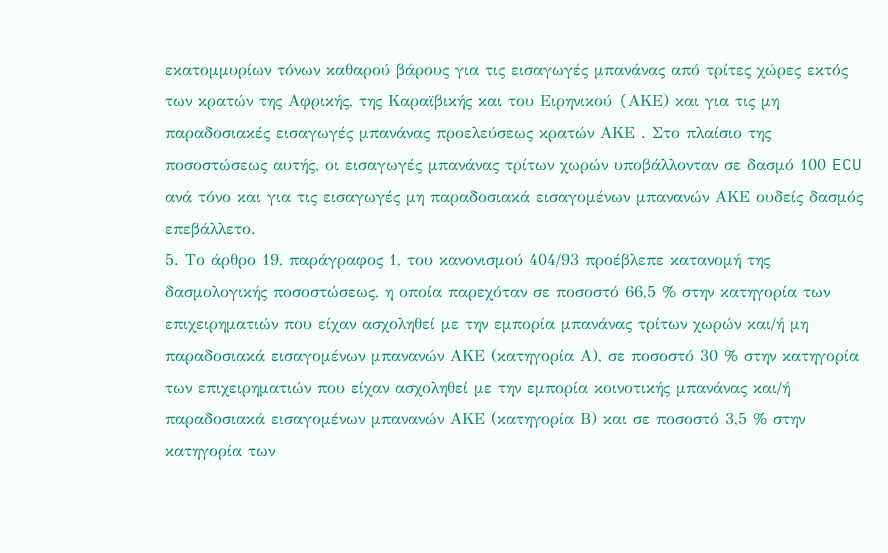εκατομμυρίων τόνων καθαρού βάρους για τις εισαγωγές μπανάνας από τρίτες χώρες εκτός των κρατών της Αφρικής, της Καραϊβικής και του Ειρηνικού (AΚΕ) και για τις μη παραδοσιακές εισαγωγές μπανάνας προελεύσεως κρατών ΑΚΕ . Στο πλαίσιο της ποσοστώσεως αυτής, οι εισαγωγές μπανάνας τρίτων χωρών υποβάλλονταν σε δασμό 100 ECU ανά τόνο και για τις εισαγωγές μη παραδοσιακά εισαγομένων μπανανών ΑΚΕ ουδείς δασμός επεβάλλετο.
5. Το άρθρο 19, παράγραφος 1, του κανονισμού 404/93 προέβλεπε κατανομή της δασμολογικής ποσοστώσεως, η οποία παρεχόταν σε ποσοστό 66,5 % στην κατηγορία των επιχειρηματιών που είχαν ασχοληθεί με την εμπορία μπανάνας τρίτων χωρών και/ή μη παραδοσιακά εισαγομένων μπανανών ΑΚΕ (κατηγορία Α), σε ποσοστό 30 % στην κατηγορία των επιχειρηματιών που είχαν ασχοληθεί με την εμπορία κοινοτικής μπανάνας και/ή παραδοσιακά εισαγομένων μπανανών ΑΚΕ (κατηγορία Β) και σε ποσοστό 3,5 % στην κατηγορία των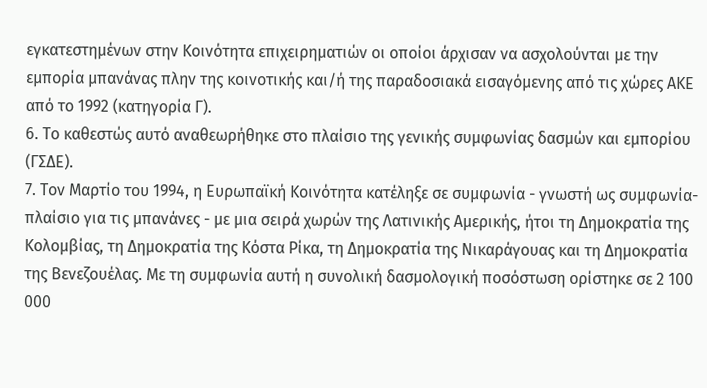εγκατεστημένων στην Κοινότητα επιχειρηματιών οι οποίοι άρχισαν να ασχολούνται με την εμπορία μπανάνας πλην της κοινοτικής και/ή της παραδοσιακά εισαγόμενης από τις χώρες ΑΚΕ από το 1992 (κατηγορία Γ).
6. Το καθεστώς αυτό αναθεωρήθηκε στο πλαίσιο της γενικής συμφωνίας δασμών και εμπορίου (ΓΣΔΕ).
7. Τον Μαρτίο του 1994, η Ευρωπαϊκή Κοινότητα κατέληξε σε συμφωνία - γνωστή ως συμφωνία-πλαίσιο για τις μπανάνες - με μια σειρά χωρών της Λατινικής Αμερικής, ήτοι τη Δημοκρατία της Κολομβίας, τη Δημοκρατία της Κόστα Ρίκα, τη Δημοκρατία της Νικαράγουας και τη Δημοκρατία της Βενεζουέλας. Με τη συμφωνία αυτή η συνολική δασμολογική ποσόστωση ορίστηκε σε 2 100 000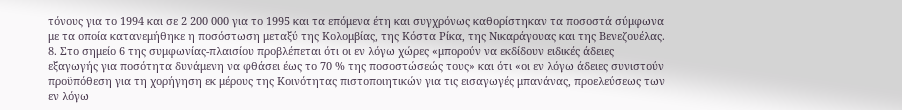τόνους για το 1994 και σε 2 200 000 για το 1995 και τα επόμενα έτη και συγχρόνως καθορίστηκαν τα ποσοστά σύμφωνα με τα οποία κατανεμήθηκε η ποσόστωση μεταξύ της Κολομβίας, της Κόστα Ρίκα, της Νικαράγουας και της Βενεζουέλας.
8. Στο σημείο 6 της συμφωνίας-πλαισίου προβλέπεται ότι οι εν λόγω χώρες «μπορούν να εκδίδουν ειδικές άδειες εξαγωγής για ποσότητα δυνάμενη να φθάσει έως το 70 % της ποσοστώσεώς τους» και ότι «οι εν λόγω άδειες συνιστούν προϋπόθεση για τη χορήγηση εκ μέρους της Κοινότητας πιστοποιητικών για τις εισαγωγές μπανάνας, προελεύσεως των εν λόγω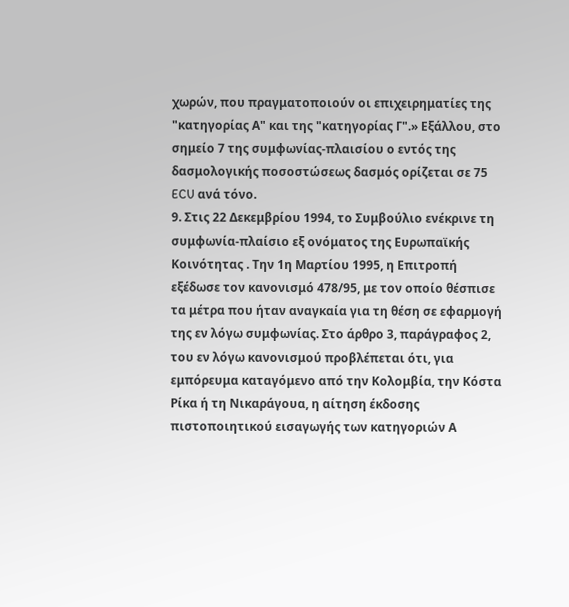χωρών, που πραγματοποιούν οι επιχειρηματίες της "κατηγορίας Α" και της "κατηγορίας Γ".» Εξάλλου, στο σημείο 7 της συμφωνίας-πλαισίου ο εντός της δασμολογικής ποσοστώσεως δασμός ορίζεται σε 75 ECU ανά τόνο.
9. Στις 22 Δεκεμβρίου 1994, το Συμβούλιο ενέκρινε τη συμφωνία-πλαίσιο εξ ονόματος της Ευρωπαϊκής Κοινότητας . Την 1η Μαρτίου 1995, η Επιτροπή εξέδωσε τον κανονισμό 478/95, με τον οποίο θέσπισε τα μέτρα που ήταν αναγκαία για τη θέση σε εφαρμογή της εν λόγω συμφωνίας. Στο άρθρο 3, παράγραφος 2, του εν λόγω κανονισμού προβλέπεται ότι, για εμπόρευμα καταγόμενο από την Κολομβία, την Κόστα Ρίκα ή τη Νικαράγουα, η αίτηση έκδοσης πιστοποιητικού εισαγωγής των κατηγοριών Α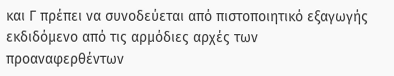και Γ πρέπει να συνοδεύεται από πιστοποιητικό εξαγωγής εκδιδόμενο από τις αρμόδιες αρχές των προαναφερθέντων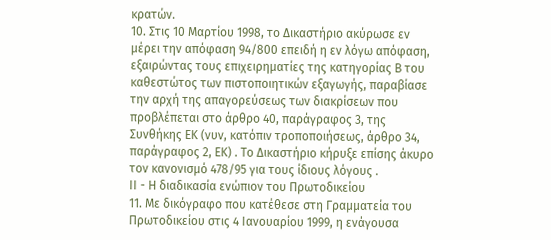κρατών.
10. Στις 10 Μαρτίου 1998, το Δικαστήριο ακύρωσε εν μέρει την απόφαση 94/800 επειδή η εν λόγω απόφαση, εξαιρώντας τους επιχειρηματίες της κατηγορίας Β του καθεστώτος των πιστοποιητικών εξαγωγής, παραβίασε την αρχή της απαγορεύσεως των διακρίσεων που προβλέπεται στο άρθρο 40, παράγραφος 3, της Συνθήκης ΕΚ (νυν, κατόπιν τροποποιήσεως, άρθρο 34, παράγραφος 2, ΕΚ) . Το Δικαστήριο κήρυξε επίσης άκυρο τον κανονισμό 478/95 για τους ίδιους λόγους .
ΙΙ - Η διαδικασία ενώπιον του Πρωτοδικείου
11. Με δικόγραφο που κατέθεσε στη Γραμματεία του Πρωτοδικείου στις 4 Ιανουαρίου 1999, η ενάγουσα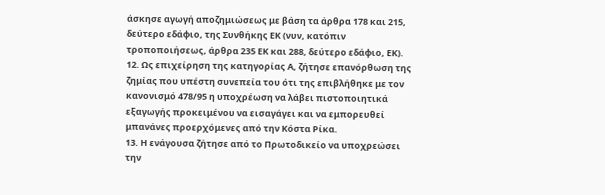άσκησε αγωγή αποζημιώσεως με βάση τα άρθρα 178 και 215, δεύτερο εδάφιο, της Συνθήκης ΕΚ (νυν, κατόπιν τροποποιήσεως, άρθρα 235 ΕΚ και 288, δεύτερο εδάφιο, ΕΚ).
12. Ως επιχείρηση της κατηγορίας Α, ζήτησε επανόρθωση της ζημίας που υπέστη συνεπεία του ότι της επιβλήθηκε με τον κανονισμό 478/95 η υποχρέωση να λάβει πιστοποιητικά εξαγωγής προκειμένου να εισαγάγει και να εμπορευθεί μπανάνες προερχόμενες από την Κόστα Ρίκα.
13. Η ενάγουσα ζήτησε από το Πρωτοδικείο να υποχρεώσει την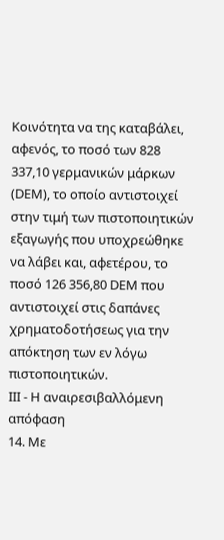Κοινότητα να της καταβάλει, αφενός, το ποσό των 828 337,10 γερμανικών μάρκων (DΕΜ), το οποίο αντιστοιχεί στην τιμή των πιστοποιητικών εξαγωγής που υποχρεώθηκε να λάβει και, αφετέρου, το ποσό 126 356,80 DΕΜ που αντιστοιχεί στις δαπάνες χρηματοδοτήσεως για την απόκτηση των εν λόγω πιστοποιητικών.
ΙΙΙ - Η αναιρεσιβαλλόμενη απόφαση
14. Με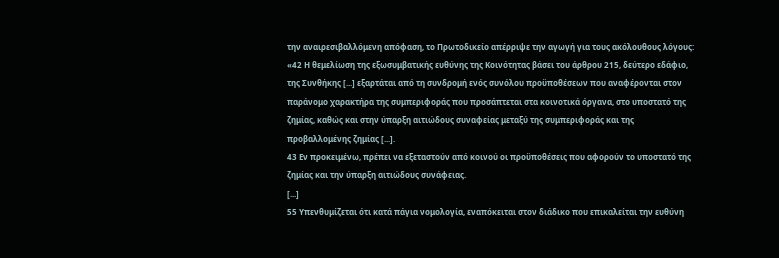την αναιρεσιβαλλόμενη απόφαση, το Πρωτοδικείο απέρριψε την αγωγή για τους ακόλουθους λόγους:
«42 Η θεμελίωση της εξωσυμβατικής ευθύνης της Κοινότητας βάσει του άρθρου 215, δεύτερο εδάφιο, της Συνθήκης [...] εξαρτάται από τη συνδρομή ενός συνόλου προϋποθέσεων που αναφέρονται στον παράνομο χαρακτήρα της συμπεριφοράς που προσάπτεται στα κοινοτικά όργανα, στο υποστατό της ζημίας, καθώς και στην ύπαρξη αιτιώδους συναφείας μεταξύ της συμπεριφοράς και της προβαλλομένης ζημίας [...].
43 Εν προκειμένω, πρέπει να εξεταστούν από κοινού οι προϋποθέσεις που αφορούν το υποστατό της ζημίας και την ύπαρξη αιτιώδους συνάφειας.
[...]
55 Υπενθυμίζεται ότι κατά πάγια νομολογία, εναπόκειται στον διάδικο που επικαλείται την ευθύνη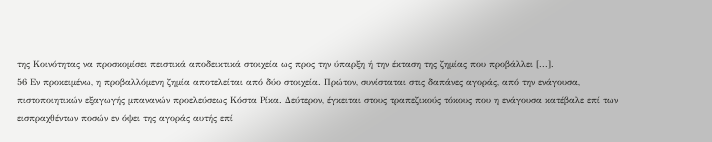της Κοινότητας να προσκομίσει πειστικά αποδεικτικά στοιχεία ως προς την ύπαρξη ή την έκταση της ζημίας που προβάλλει [...].
56 Εν προκειμένω, η προβαλλόμενη ζημία αποτελείται από δύο στοιχεία. Πρώτον, συνίσταται στις δαπάνες αγοράς, από την ενάγουσα, πιστοποιητικών εξαγωγής μπανανών προελεύσεως Κόστα Ρίκα. Δεύτερον, έγκειται στους τραπεζικούς τόκους που η ενάγουσα κατέβαλε επί των εισπραχθέντων ποσών εν όψει της αγοράς αυτής επί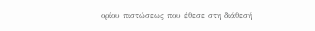ορίου πιστώσεως που έθεσε στη διάθεσή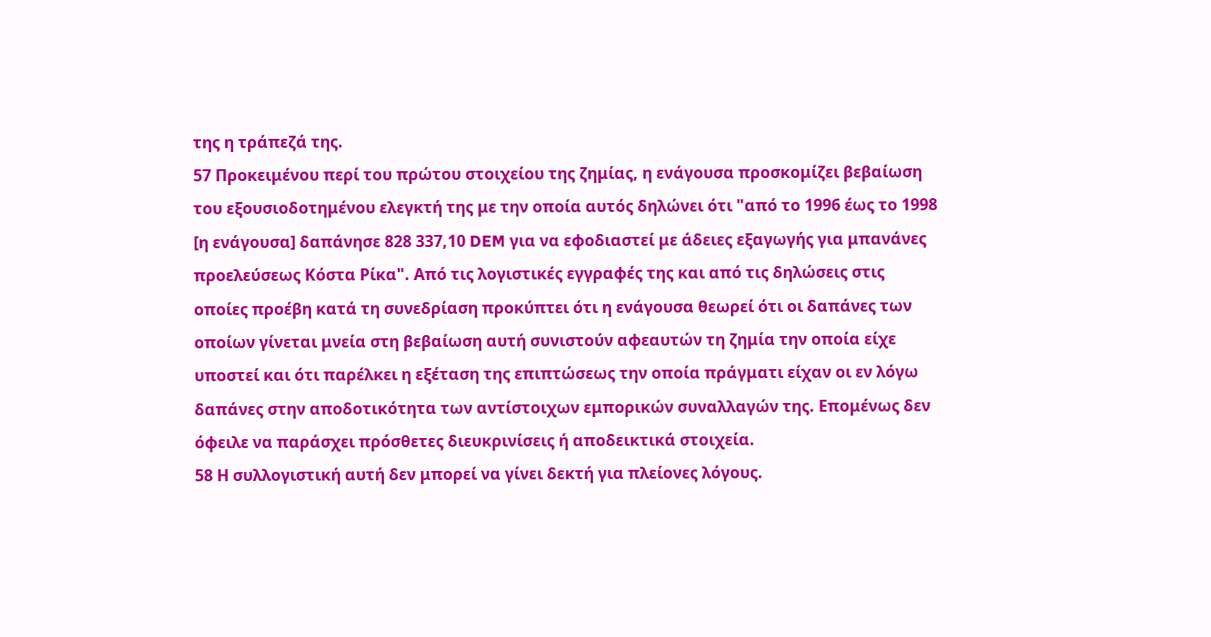της η τράπεζά της.
57 Προκειμένου περί του πρώτου στοιχείου της ζημίας, η ενάγουσα προσκομίζει βεβαίωση του εξουσιοδοτημένου ελεγκτή της με την οποία αυτός δηλώνει ότι "από το 1996 έως το 1998 [η ενάγουσα] δαπάνησε 828 337,10 DEM για να εφοδιαστεί με άδειες εξαγωγής για μπανάνες προελεύσεως Κόστα Ρίκα". Από τις λογιστικές εγγραφές της και από τις δηλώσεις στις οποίες προέβη κατά τη συνεδρίαση προκύπτει ότι η ενάγουσα θεωρεί ότι οι δαπάνες των οποίων γίνεται μνεία στη βεβαίωση αυτή συνιστούν αφεαυτών τη ζημία την οποία είχε υποστεί και ότι παρέλκει η εξέταση της επιπτώσεως την οποία πράγματι είχαν οι εν λόγω δαπάνες στην αποδοτικότητα των αντίστοιχων εμπορικών συναλλαγών της. Επομένως δεν όφειλε να παράσχει πρόσθετες διευκρινίσεις ή αποδεικτικά στοιχεία.
58 Η συλλογιστική αυτή δεν μπορεί να γίνει δεκτή για πλείονες λόγους.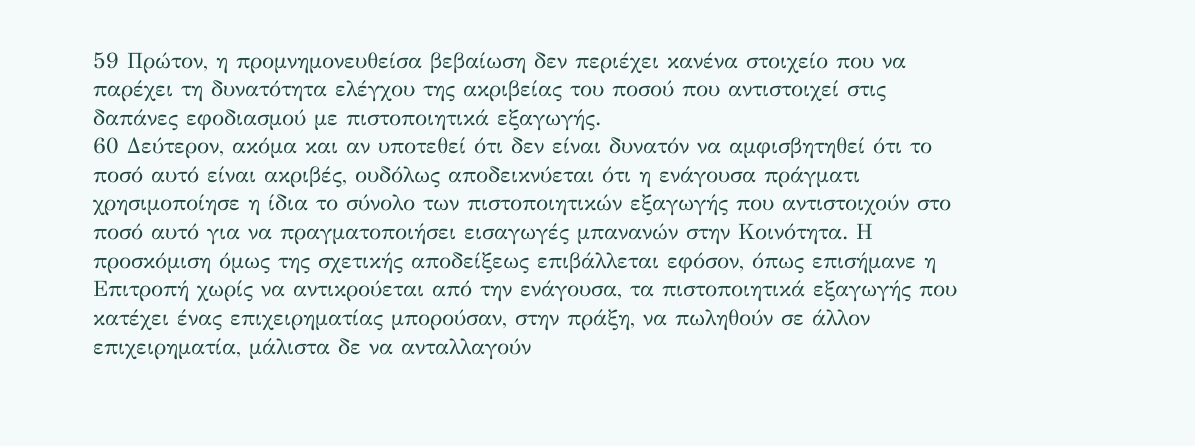59 Πρώτον, η προμνημονευθείσα βεβαίωση δεν περιέχει κανένα στοιχείο που να παρέχει τη δυνατότητα ελέγχου της ακριβείας του ποσού που αντιστοιχεί στις δαπάνες εφοδιασμού με πιστοποιητικά εξαγωγής.
60 Δεύτερον, ακόμα και αν υποτεθεί ότι δεν είναι δυνατόν να αμφισβητηθεί ότι το ποσό αυτό είναι ακριβές, ουδόλως αποδεικνύεται ότι η ενάγουσα πράγματι χρησιμοποίησε η ίδια το σύνολο των πιστοποιητικών εξαγωγής που αντιστοιχούν στο ποσό αυτό για να πραγματοποιήσει εισαγωγές μπανανών στην Κοινότητα. Η προσκόμιση όμως της σχετικής αποδείξεως επιβάλλεται εφόσον, όπως επισήμανε η Επιτροπή χωρίς να αντικρούεται από την ενάγουσα, τα πιστοποιητικά εξαγωγής που κατέχει ένας επιχειρηματίας μπορούσαν, στην πράξη, να πωληθούν σε άλλον επιχειρηματία, μάλιστα δε να ανταλλαγούν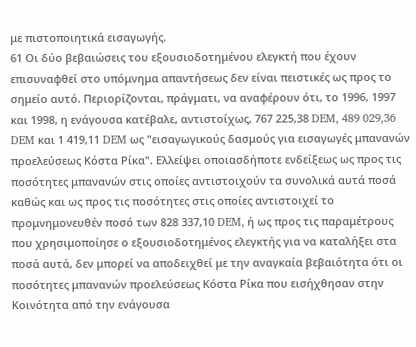με πιστοποιητικά εισαγωγής.
61 Οι δύο βεβαιώσεις του εξουσιοδοτημένου ελεγκτή που έχουν επισυναφθεί στο υπόμνημα απαντήσεως δεν είναι πειστικές ως προς το σημείο αυτό. Περιορίζονται, πράγματι, να αναφέρουν ότι, το 1996, 1997 και 1998, η ενάγουσα κατέβαλε, αντιστοίχως, 767 225,38 DEM, 489 029,36 DEM και 1 419,11 DEM ως "εισαγωγικούς δασμούς για εισαγωγές μπανανών προελεύσεως Κόστα Ρίκα". Ελλείψει οποιασδήποτε ενδείξεως ως προς τις ποσότητες μπανανών στις οποίες αντιστοιχούν τα συνολικά αυτά ποσά καθώς και ως προς τις ποσότητες στις οποίες αντιστοιχεί το προμνημονευθέν ποσό των 828 337,10 DEM, ή ως προς τις παραμέτρους που χρησιμοποίησε ο εξουσιοδοτημένος ελεγκτής για να καταλήξει στα ποσά αυτά, δεν μπορεί να αποδειχθεί με την αναγκαία βεβαιότητα ότι οι ποσότητες μπανανών προελεύσεως Κόστα Ρίκα που εισήχθησαν στην Κοινότητα από την ενάγουσα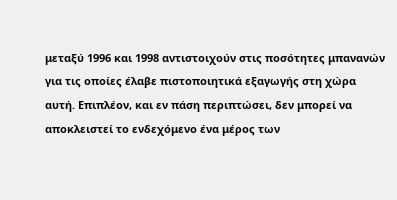μεταξύ 1996 και 1998 αντιστοιχούν στις ποσότητες μπανανών για τις οποίες έλαβε πιστοποιητικά εξαγωγής στη χώρα αυτή. Επιπλέον, και εν πάση περιπτώσει, δεν μπορεί να αποκλειστεί το ενδεχόμενο ένα μέρος των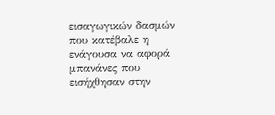εισαγωγικών δασμών που κατέβαλε η ενάγουσα να αφορά μπανάνες που εισήχθησαν στην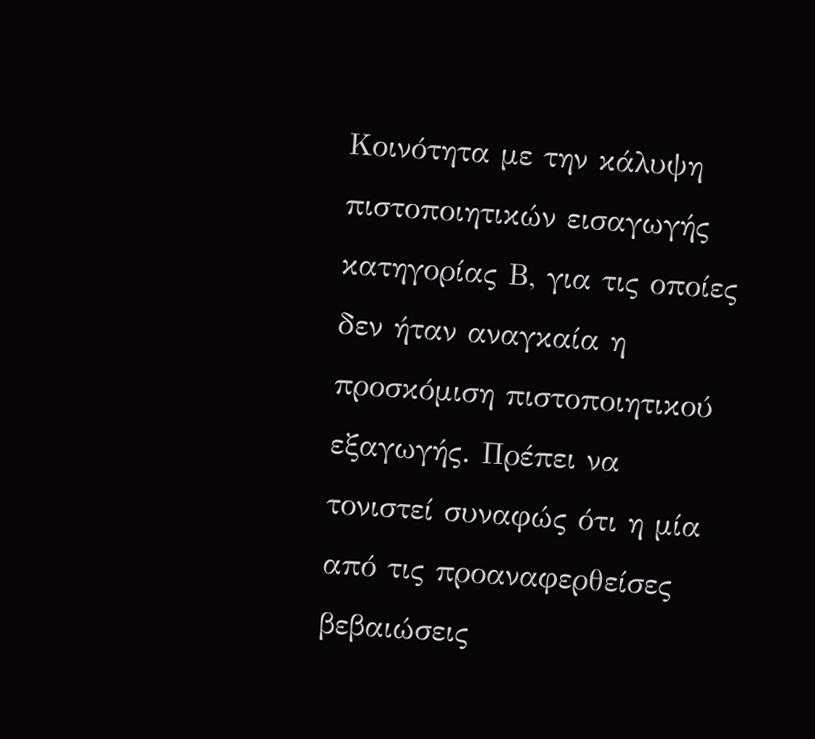Κοινότητα με την κάλυψη πιστοποιητικών εισαγωγής κατηγορίας Β, για τις οποίες δεν ήταν αναγκαία η προσκόμιση πιστοποιητικού εξαγωγής. Πρέπει να τονιστεί συναφώς ότι η μία από τις προαναφερθείσες βεβαιώσεις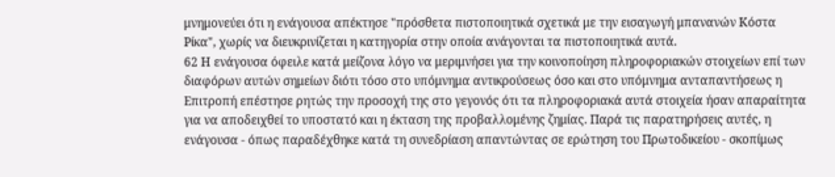μνημονεύει ότι η ενάγουσα απέκτησε "πρόσθετα πιστοποιητικά σχετικά με την εισαγωγή μπανανών Κόστα Ρίκα", χωρίς να διευκρινίζεται η κατηγορία στην οποία ανάγονται τα πιστοποιητικά αυτά.
62 Η ενάγουσα όφειλε κατά μείζονα λόγο να μεριμνήσει για την κοινοποίηση πληροφοριακών στοιχείων επί των διαφόρων αυτών σημείων διότι τόσο στο υπόμνημα αντικρούσεως όσο και στο υπόμνημα ανταπαντήσεως η Επιτροπή επέστησε ρητώς την προσοχή της στο γεγονός ότι τα πληροφοριακά αυτά στοιχεία ήσαν απαραίτητα για να αποδειχθεί το υποστατό και η έκταση της προβαλλομένης ζημίας. Παρά τις παρατηρήσεις αυτές, η ενάγουσα - όπως παραδέχθηκε κατά τη συνεδρίαση απαντώντας σε ερώτηση του Πρωτοδικείου - σκοπίμως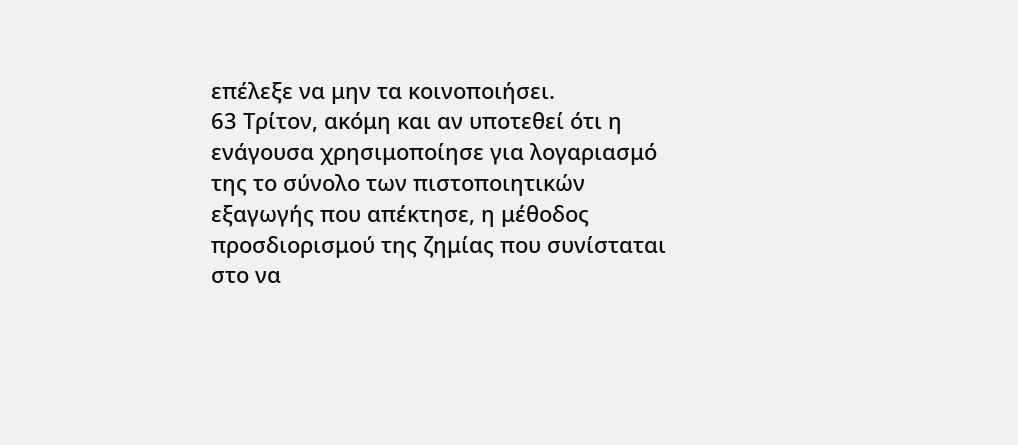επέλεξε να μην τα κοινοποιήσει.
63 Τρίτον, ακόμη και αν υποτεθεί ότι η ενάγουσα χρησιμοποίησε για λογαριασμό της το σύνολο των πιστοποιητικών εξαγωγής που απέκτησε, η μέθοδος προσδιορισμού της ζημίας που συνίσταται στο να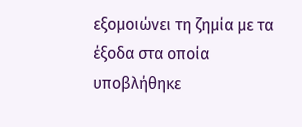εξομοιώνει τη ζημία με τα έξοδα στα οποία υποβλήθηκε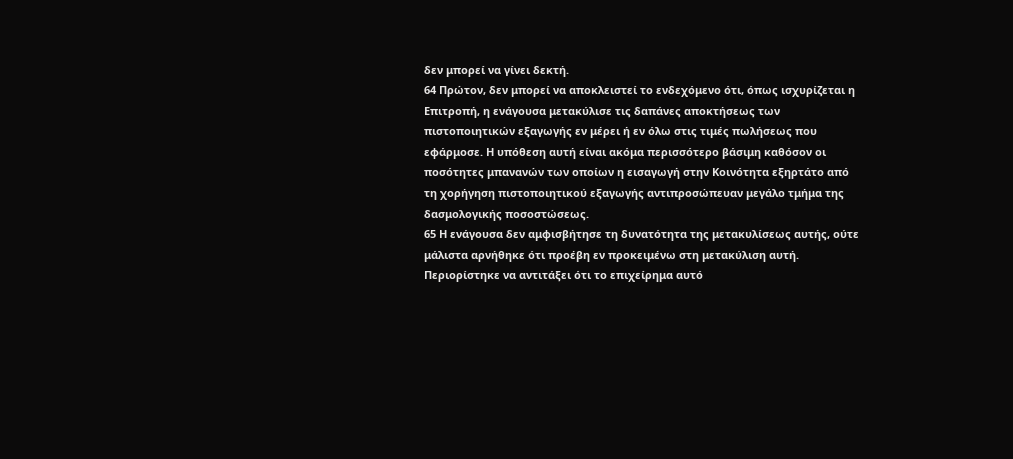δεν μπορεί να γίνει δεκτή.
64 Πρώτον, δεν μπορεί να αποκλειστεί το ενδεχόμενο ότι, όπως ισχυρίζεται η Επιτροπή, η ενάγουσα μετακύλισε τις δαπάνες αποκτήσεως των πιστοποιητικών εξαγωγής εν μέρει ή εν όλω στις τιμές πωλήσεως που εφάρμοσε. Η υπόθεση αυτή είναι ακόμα περισσότερο βάσιμη καθόσον οι ποσότητες μπανανών των οποίων η εισαγωγή στην Κοινότητα εξηρτάτο από τη χορήγηση πιστοποιητικού εξαγωγής αντιπροσώπευαν μεγάλο τμήμα της δασμολογικής ποσοστώσεως.
65 Η ενάγουσα δεν αμφισβήτησε τη δυνατότητα της μετακυλίσεως αυτής, ούτε μάλιστα αρνήθηκε ότι προέβη εν προκειμένω στη μετακύλιση αυτή. Περιορίστηκε να αντιτάξει ότι το επιχείρημα αυτό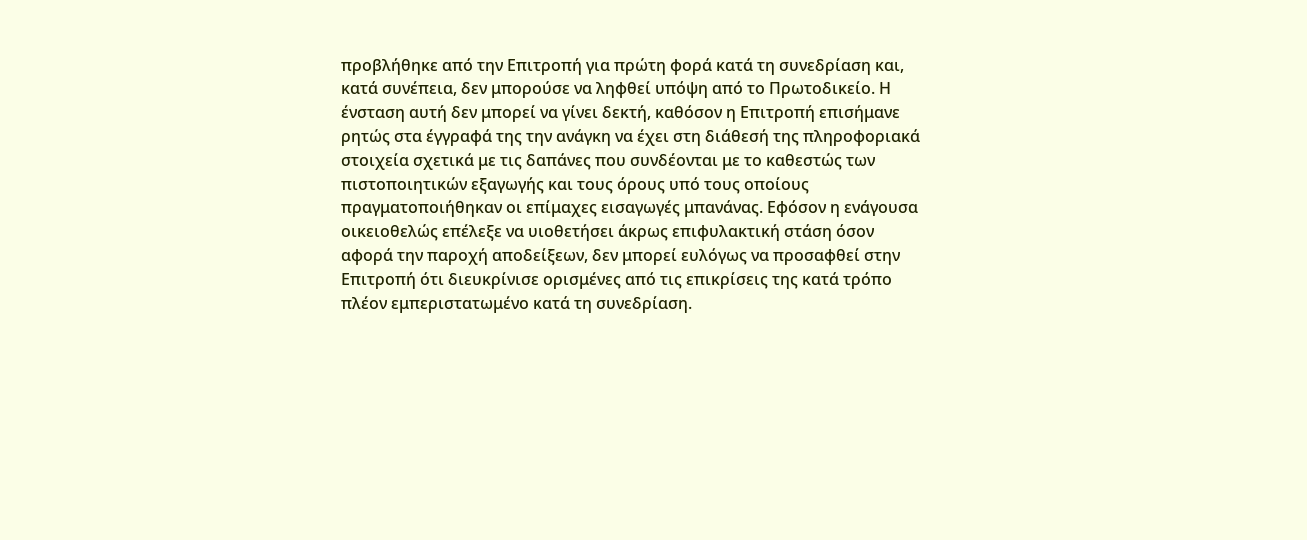προβλήθηκε από την Επιτροπή για πρώτη φορά κατά τη συνεδρίαση και, κατά συνέπεια, δεν μπορούσε να ληφθεί υπόψη από το Πρωτοδικείο. Η ένσταση αυτή δεν μπορεί να γίνει δεκτή, καθόσον η Επιτροπή επισήμανε ρητώς στα έγγραφά της την ανάγκη να έχει στη διάθεσή της πληροφοριακά στοιχεία σχετικά με τις δαπάνες που συνδέονται με το καθεστώς των πιστοποιητικών εξαγωγής και τους όρους υπό τους οποίους πραγματοποιήθηκαν οι επίμαχες εισαγωγές μπανάνας. Εφόσον η ενάγουσα οικειοθελώς επέλεξε να υιοθετήσει άκρως επιφυλακτική στάση όσον αφορά την παροχή αποδείξεων, δεν μπορεί ευλόγως να προσαφθεί στην Επιτροπή ότι διευκρίνισε ορισμένες από τις επικρίσεις της κατά τρόπο πλέον εμπεριστατωμένο κατά τη συνεδρίαση.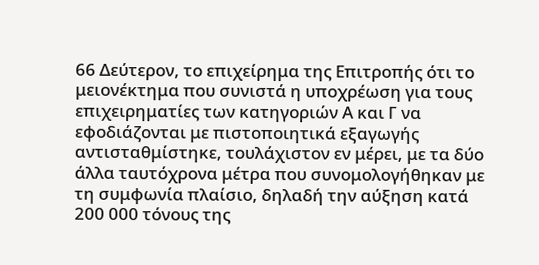66 Δεύτερον, το επιχείρημα της Επιτροπής ότι το μειονέκτημα που συνιστά η υποχρέωση για τους επιχειρηματίες των κατηγοριών Α και Γ να εφοδιάζονται με πιστοποιητικά εξαγωγής αντισταθμίστηκε, τουλάχιστον εν μέρει, με τα δύο άλλα ταυτόχρονα μέτρα που συνομολογήθηκαν με τη συμφωνία πλαίσιο, δηλαδή την αύξηση κατά 200 000 τόνους της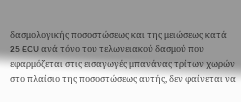δασμολογικής ποσοστώσεως και της μειώσεως κατά 25 ECU ανά τόνο του τελωνειακού δασμού που εφαρμόζεται στις εισαγωγές μπανάνας τρίτων χωρών στο πλαίσιο της ποσοστώσεως αυτής, δεν φαίνεται να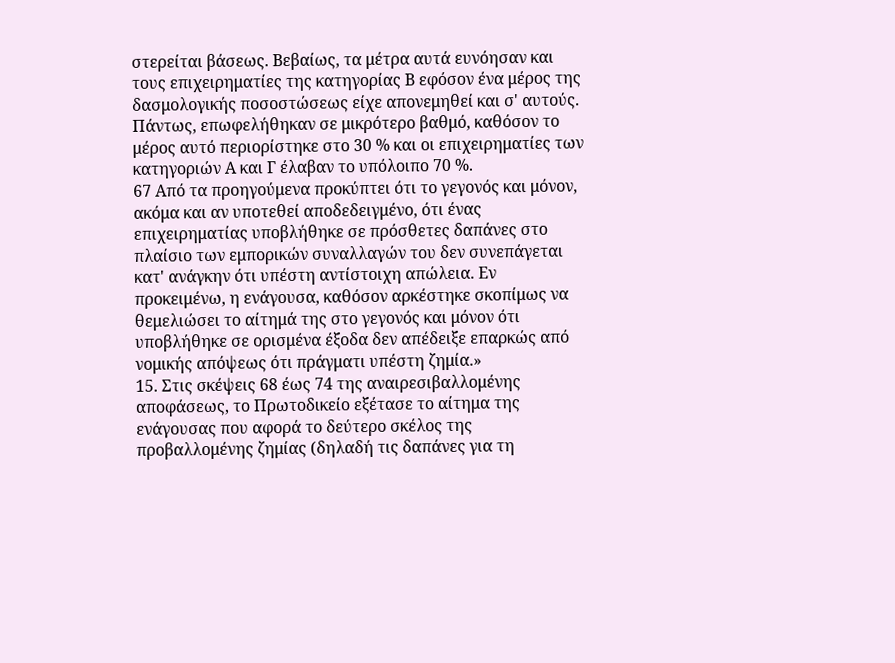στερείται βάσεως. Βεβαίως, τα μέτρα αυτά ευνόησαν και τους επιχειρηματίες της κατηγορίας Β εφόσον ένα μέρος της δασμολογικής ποσοστώσεως είχε απονεμηθεί και σ' αυτούς. Πάντως, επωφελήθηκαν σε μικρότερο βαθμό, καθόσον το μέρος αυτό περιορίστηκε στο 30 % και οι επιχειρηματίες των κατηγοριών Α και Γ έλαβαν το υπόλοιπο 70 %.
67 Από τα προηγούμενα προκύπτει ότι το γεγονός και μόνον, ακόμα και αν υποτεθεί αποδεδειγμένο, ότι ένας επιχειρηματίας υποβλήθηκε σε πρόσθετες δαπάνες στο πλαίσιο των εμπορικών συναλλαγών του δεν συνεπάγεται κατ' ανάγκην ότι υπέστη αντίστοιχη απώλεια. Εν προκειμένω, η ενάγουσα, καθόσον αρκέστηκε σκοπίμως να θεμελιώσει το αίτημά της στο γεγονός και μόνον ότι υποβλήθηκε σε ορισμένα έξοδα δεν απέδειξε επαρκώς από νομικής απόψεως ότι πράγματι υπέστη ζημία.»
15. Στις σκέψεις 68 έως 74 της αναιρεσιβαλλομένης αποφάσεως, το Πρωτοδικείο εξέτασε το αίτημα της ενάγουσας που αφορά το δεύτερο σκέλος της προβαλλομένης ζημίας (δηλαδή τις δαπάνες για τη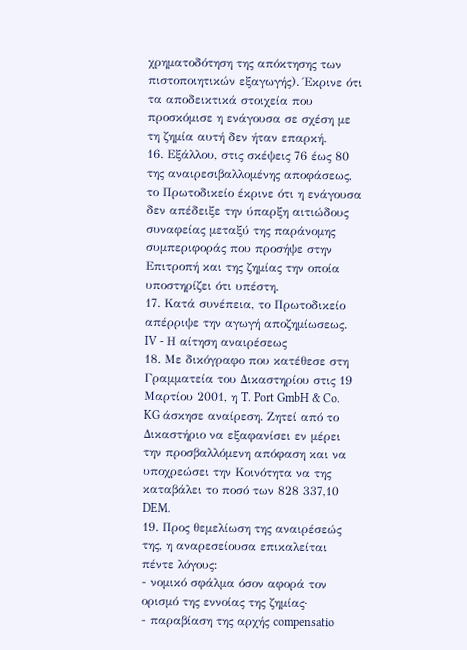χρηματοδότηση της απόκτησης των πιστοποιητικών εξαγωγής). Έκρινε ότι τα αποδεικτικά στοιχεία που προσκόμισε η ενάγουσα σε σχέση με τη ζημία αυτή δεν ήταν επαρκή.
16. Εξάλλου, στις σκέψεις 76 έως 80 της αναιρεσιβαλλομένης αποφάσεως, το Πρωτοδικείο έκρινε ότι η ενάγουσα δεν απέδειξε την ύπαρξη αιτιώδους συναφείας μεταξύ της παράνομης συμπεριφοράς που προσήψε στην Επιτροπή και της ζημίας την οποία υποστηρίζει ότι υπέστη.
17. Κατά συνέπεια, το Πρωτοδικείο απέρριψε την αγωγή αποζημίωσεως.
IV - Η αίτηση αναιρέσεως
18. Με δικόγραφο που κατέθεσε στη Γραμματεία του Δικαστηρίου στις 19 Μαρτίου 2001, η T. Port GmbH & Co. KG άσκησε αναίρεση. Ζητεί από το Δικαστήριο να εξαφανίσει εν μέρει την προσβαλλόμενη απόφαση και να υποχρεώσει την Κοινότητα να της καταβάλει το ποσό των 828 337,10 DEM.
19. Προς θεμελίωση της αναιρέσεώς της, η αναρεσείουσα επικαλείται πέντε λόγους:
- νομικό σφάλμα όσον αφορά τον ορισμό της εννοίας της ζημίας·
- παραβίαση της αρχής compensatio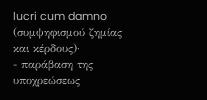lucri cum damno (συμψηφισμού ζημίας και κέρδους)·
- παράβαση της υποχρεώσεως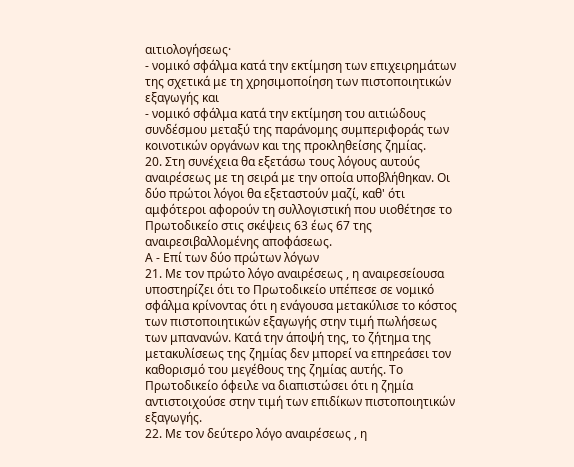αιτιολογήσεως·
- νομικό σφάλμα κατά την εκτίμηση των επιχειρημάτων της σχετικά με τη χρησιμοποίηση των πιστοποιητικών εξαγωγής και
- νομικό σφάλμα κατά την εκτίμηση του αιτιώδους συνδέσμου μεταξύ της παράνομης συμπεριφοράς των κοινοτικών οργάνων και της προκληθείσης ζημίας.
20. Στη συνέχεια θα εξετάσω τους λόγους αυτούς αναιρέσεως με τη σειρά με την οποία υποβλήθηκαν. Οι δύο πρώτοι λόγοι θα εξεταστούν μαζί, καθ' ότι αμφότεροι αφορούν τη συλλογιστική που υιοθέτησε το Πρωτοδικείο στις σκέψεις 63 έως 67 της αναιρεσιβαλλομένης αποφάσεως.
Α - Επί των δύο πρώτων λόγων
21. Με τον πρώτο λόγο αναιρέσεως , η αναιρεσείουσα υποστηρίζει ότι το Πρωτοδικείο υπέπεσε σε νομικό σφάλμα κρίνοντας ότι η ενάγουσα μετακύλισε το κόστος των πιστοποιητικών εξαγωγής στην τιμή πωλήσεως των μπανανών. Κατά την άποψή της, το ζήτημα της μετακυλίσεως της ζημίας δεν μπορεί να επηρεάσει τον καθορισμό του μεγέθους της ζημίας αυτής. Το Πρωτοδικείο όφειλε να διαπιστώσει ότι η ζημία αντιστοιχούσε στην τιμή των επιδίκων πιστοποιητικών εξαγωγής.
22. Με τον δεύτερο λόγο αναιρέσεως , η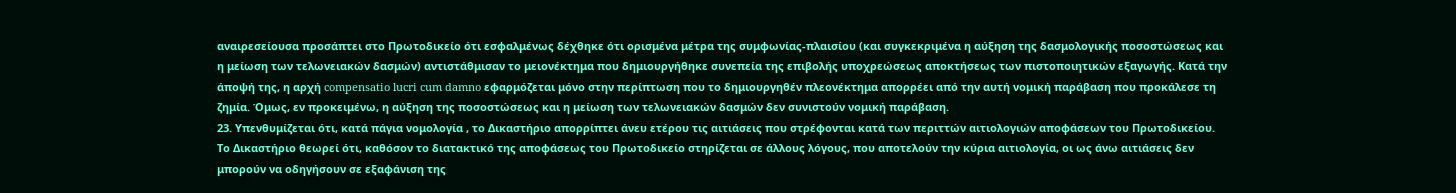αναιρεσείουσα προσάπτει στο Πρωτοδικείο ότι εσφαλμένως δέχθηκε ότι ορισμένα μέτρα της συμφωνίας-πλαισίου (και συγκεκριμένα η αύξηση της δασμολογικής ποσοστώσεως και η μείωση των τελωνειακών δασμών) αντιστάθμισαν το μειονέκτημα που δημιουργήθηκε συνεπεία της επιβολής υποχρεώσεως αποκτήσεως των πιστοποιητικών εξαγωγής. Κατά την άποψή της, η αρχή compensatio lucri cum damno εφαρμόζεται μόνο στην περίπτωση που το δημιουργηθέν πλεονέκτημα απορρέει από την αυτή νομική παράβαση που προκάλεσε τη ζημία. Όμως, εν προκειμένω, η αύξηση της ποσοστώσεως και η μείωση των τελωνειακών δασμών δεν συνιστούν νομική παράβαση.
23. Υπενθυμίζεται ότι, κατά πάγια νομολογία , το Δικαστήριο απορρίπτει άνευ ετέρου τις αιτιάσεις που στρέφονται κατά των περιττών αιτιολογιών αποφάσεων του Πρωτοδικείου. Το Δικαστήριο θεωρεί ότι, καθόσον το διατακτικό της αποφάσεως του Πρωτοδικείο στηρίζεται σε άλλους λόγους, που αποτελούν την κύρια αιτιολογία, οι ως άνω αιτιάσεις δεν μπορούν να οδηγήσουν σε εξαφάνιση της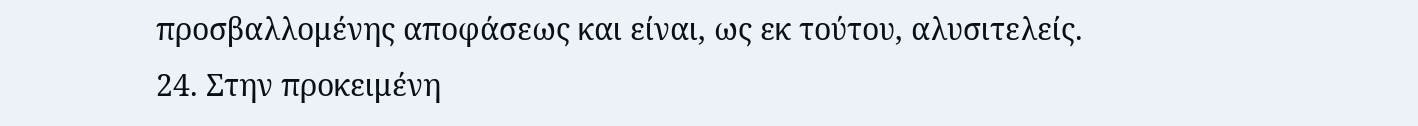προσβαλλομένης αποφάσεως και είναι, ως εκ τούτου, αλυσιτελείς.
24. Στην προκειμένη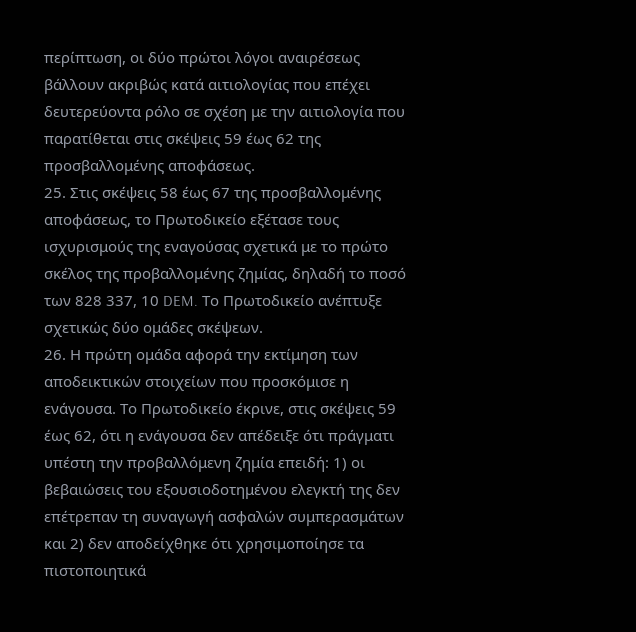περίπτωση, οι δύο πρώτοι λόγοι αναιρέσεως βάλλουν ακριβώς κατά αιτιολογίας που επέχει δευτερεύοντα ρόλο σε σχέση με την αιτιολογία που παρατίθεται στις σκέψεις 59 έως 62 της προσβαλλομένης αποφάσεως.
25. Στις σκέψεις 58 έως 67 της προσβαλλομένης αποφάσεως, το Πρωτοδικείο εξέτασε τους ισχυρισμούς της εναγούσας σχετικά με το πρώτο σκέλος της προβαλλομένης ζημίας, δηλαδή το ποσό των 828 337, 10 DEM. Το Πρωτοδικείο ανέπτυξε σχετικώς δύο ομάδες σκέψεων.
26. Η πρώτη ομάδα αφορά την εκτίμηση των αποδεικτικών στοιχείων που προσκόμισε η ενάγουσα. Το Πρωτοδικείο έκρινε, στις σκέψεις 59 έως 62, ότι η ενάγουσα δεν απέδειξε ότι πράγματι υπέστη την προβαλλόμενη ζημία επειδή: 1) οι βεβαιώσεις του εξουσιοδοτημένου ελεγκτή της δεν επέτρεπαν τη συναγωγή ασφαλών συμπερασμάτων και 2) δεν αποδείχθηκε ότι χρησιμοποίησε τα πιστοποιητικά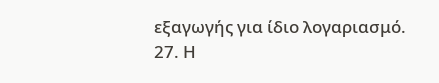εξαγωγής για ίδιο λογαριασμό.
27. Η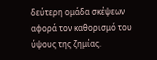δεύτερη ομάδα σκέψεων αφορά τον καθορισμό του ύψους της ζημίας.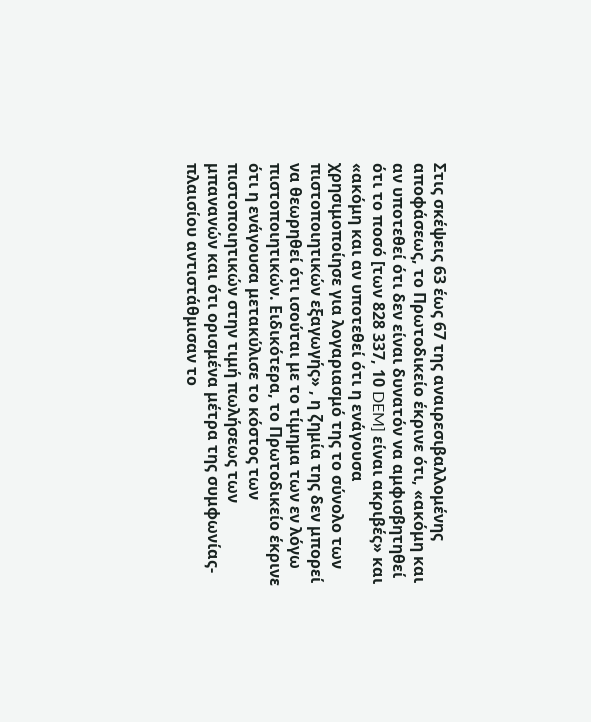Στις σκέψεις 63 έως 67 της αναιρεσιβαλλομένης αποφάσεως, το Πρωτοδικείο έκρινε ότι, «ακόμη και αν υποτεθεί ότι δεν είναι δυνατόν να αμφισβητηθεί ότι το ποσό [των 828 337, 10 DEM] είναι ακριβές» και «ακόμη και αν υποτεθεί ότι η ενάγουσα χρησιμοποίησε για λογαριασμό της το σύνολο των πιστοποιητικών εξαγωγής» , η ζημία της δεν μπορεί να θεωρηθεί ότι ισούται με το τίμημα των εν λόγω πιστοποιητικών. Ειδικότερα, το Πρωτοδικείο έκρινε ότι η ενάγουσα μετακύλισε το κόστος των πιστοποιητικών στην τιμή πωλήσεως των μπανανών και ότι ορισμένα μέτρα της συμφωνίας-πλαισίου αντιστάθμισαν το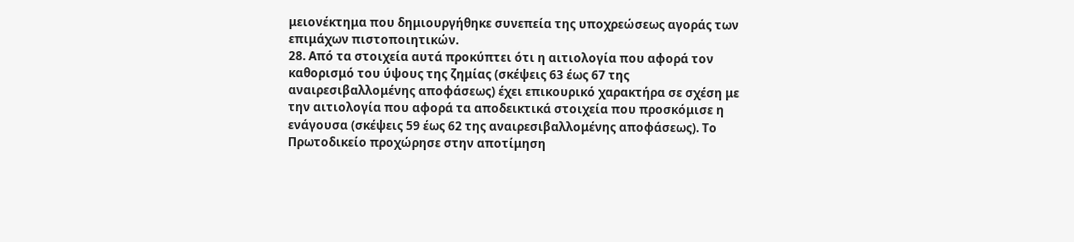μειονέκτημα που δημιουργήθηκε συνεπεία της υποχρεώσεως αγοράς των επιμάχων πιστοποιητικών.
28. Από τα στοιχεία αυτά προκύπτει ότι η αιτιολογία που αφορά τον καθορισμό του ύψους της ζημίας (σκέψεις 63 έως 67 της αναιρεσιβαλλομένης αποφάσεως) έχει επικουρικό χαρακτήρα σε σχέση με την αιτιολογία που αφορά τα αποδεικτικά στοιχεία που προσκόμισε η ενάγουσα (σκέψεις 59 έως 62 της αναιρεσιβαλλομένης αποφάσεως). Το Πρωτοδικείο προχώρησε στην αποτίμηση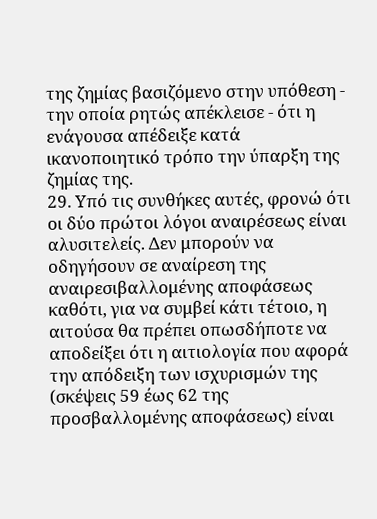της ζημίας βασιζόμενο στην υπόθεση - την οποία ρητώς απέκλεισε - ότι η ενάγουσα απέδειξε κατά ικανοποιητικό τρόπο την ύπαρξη της ζημίας της.
29. Υπό τις συνθήκες αυτές, φρονώ ότι οι δύο πρώτοι λόγοι αναιρέσεως είναι αλυσιτελείς. Δεν μπορούν να οδηγήσουν σε αναίρεση της αναιρεσιβαλλομένης αποφάσεως καθότι, για να συμβεί κάτι τέτοιο, η αιτούσα θα πρέπει οπωσδήποτε να αποδείξει ότι η αιτιολογία που αφορά την απόδειξη των ισχυρισμών της (σκέψεις 59 έως 62 της προσβαλλομένης αποφάσεως) είναι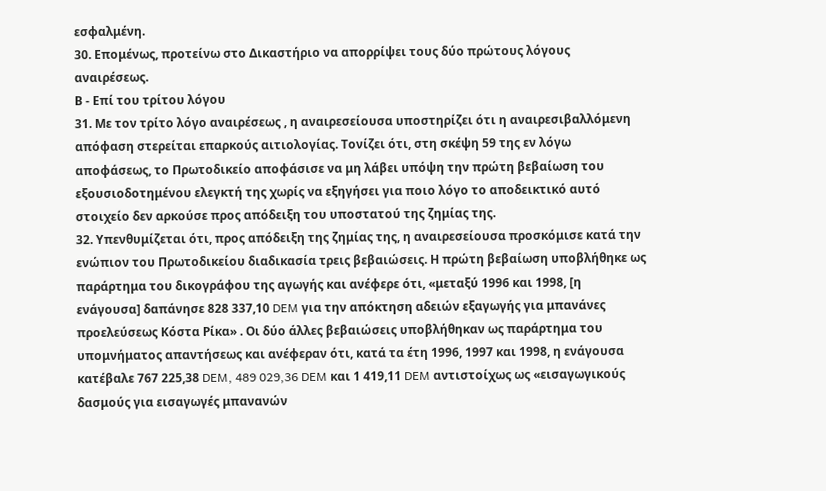εσφαλμένη.
30. Επομένως, προτείνω στο Δικαστήριο να απορρίψει τους δύο πρώτους λόγους αναιρέσεως.
Β - Επί του τρίτου λόγου
31. Με τον τρίτο λόγο αναιρέσεως , η αναιρεσείουσα υποστηρίζει ότι η αναιρεσιβαλλόμενη απόφαση στερείται επαρκούς αιτιολογίας. Τονίζει ότι, στη σκέψη 59 της εν λόγω αποφάσεως, το Πρωτοδικείο αποφάσισε να μη λάβει υπόψη την πρώτη βεβαίωση του εξουσιοδοτημένου ελεγκτή της χωρίς να εξηγήσει για ποιο λόγο το αποδεικτικό αυτό στοιχείο δεν αρκούσε προς απόδειξη του υποστατού της ζημίας της.
32. Υπενθυμίζεται ότι, προς απόδειξη της ζημίας της, η αναιρεσείουσα προσκόμισε κατά την ενώπιον του Πρωτοδικείου διαδικασία τρεις βεβαιώσεις. Η πρώτη βεβαίωση υποβλήθηκε ως παράρτημα του δικογράφου της αγωγής και ανέφερε ότι, «μεταξύ 1996 και 1998, [η ενάγουσα] δαπάνησε 828 337,10 DEM για την απόκτηση αδειών εξαγωγής για μπανάνες προελεύσεως Κόστα Ρίκα» . Οι δύο άλλες βεβαιώσεις υποβλήθηκαν ως παράρτημα του υπομνήματος απαντήσεως και ανέφεραν ότι, κατά τα έτη 1996, 1997 και 1998, η ενάγουσα κατέβαλε 767 225,38 DEM, 489 029,36 DEM και 1 419,11 DEM αντιστοίχως ως «εισαγωγικούς δασμούς για εισαγωγές μπανανών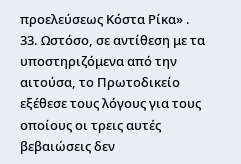προελεύσεως Κόστα Ρίκα» .
33. Ωστόσο, σε αντίθεση με τα υποστηριζόμενα από την αιτούσα, το Πρωτοδικείο εξέθεσε τους λόγους για τους οποίους οι τρεις αυτές βεβαιώσεις δεν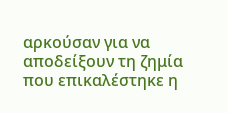αρκούσαν για να αποδείξουν τη ζημία που επικαλέστηκε η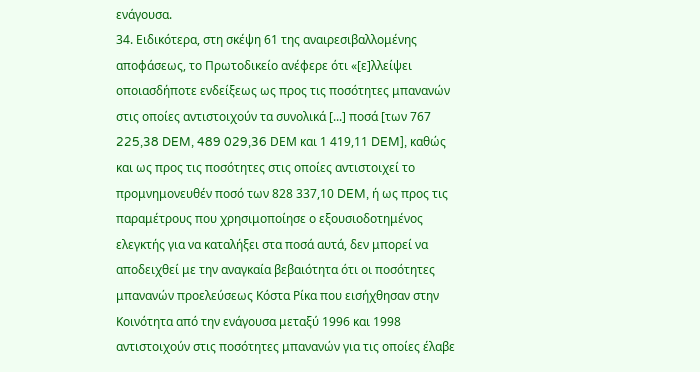ενάγουσα.
34. Ειδικότερα, στη σκέψη 61 της αναιρεσιβαλλομένης αποφάσεως, το Πρωτοδικείο ανέφερε ότι «[ε]λλείψει οποιασδήποτε ενδείξεως ως προς τις ποσότητες μπανανών στις οποίες αντιστοιχούν τα συνολικά [...] ποσά [των 767 225,38 DEM, 489 029,36 DEΜ και 1 419,11 DEM], καθώς και ως προς τις ποσότητες στις οποίες αντιστοιχεί το προμνημονευθέν ποσό των 828 337,10 DEM, ή ως προς τις παραμέτρους που χρησιμοποίησε ο εξουσιοδοτημένος ελεγκτής για να καταλήξει στα ποσά αυτά, δεν μπορεί να αποδειχθεί με την αναγκαία βεβαιότητα ότι οι ποσότητες μπανανών προελεύσεως Κόστα Ρίκα που εισήχθησαν στην Κοινότητα από την ενάγουσα μεταξύ 1996 και 1998 αντιστοιχούν στις ποσότητες μπανανών για τις οποίες έλαβε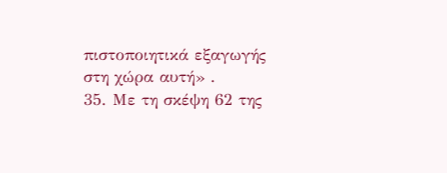πιστοποιητικά εξαγωγής στη χώρα αυτή» .
35. Με τη σκέψη 62 της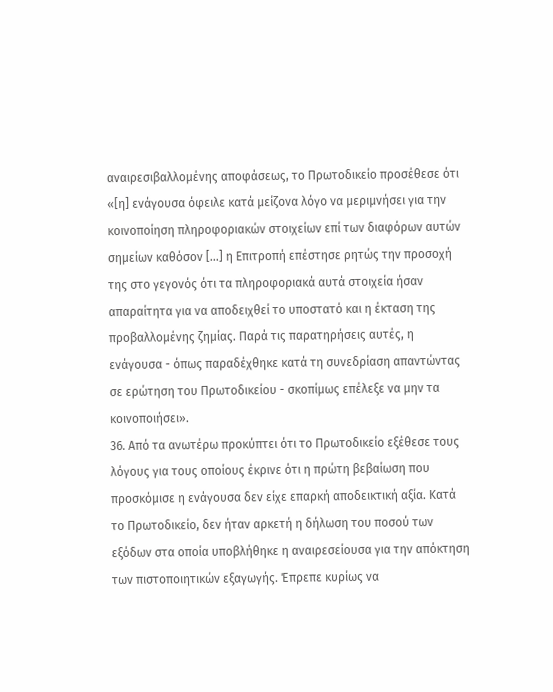αναιρεσιβαλλομένης αποφάσεως, το Πρωτοδικείο προσέθεσε ότι «[η] ενάγουσα όφειλε κατά μείζονα λόγο να μεριμνήσει για την κοινοποίηση πληροφοριακών στοιχείων επί των διαφόρων αυτών σημείων καθόσον [...] η Επιτροπή επέστησε ρητώς την προσοχή της στο γεγονός ότι τα πληροφοριακά αυτά στοιχεία ήσαν απαραίτητα για να αποδειχθεί το υποστατό και η έκταση της προβαλλομένης ζημίας. Παρά τις παρατηρήσεις αυτές, η ενάγουσα - όπως παραδέχθηκε κατά τη συνεδρίαση απαντώντας σε ερώτηση του Πρωτοδικείου - σκοπίμως επέλεξε να μην τα κοινοποιήσει».
36. Από τα ανωτέρω προκύπτει ότι το Πρωτοδικείο εξέθεσε τους λόγους για τους οποίους έκρινε ότι η πρώτη βεβαίωση που προσκόμισε η ενάγουσα δεν είχε επαρκή αποδεικτική αξία. Κατά το Πρωτοδικείο, δεν ήταν αρκετή η δήλωση του ποσού των εξόδων στα οποία υποβλήθηκε η αναιρεσείουσα για την απόκτηση των πιστοποιητικών εξαγωγής. Έπρεπε κυρίως να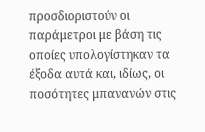προσδιοριστούν οι παράμετροι με βάση τις οποίες υπολογίστηκαν τα έξοδα αυτά και, ιδίως, οι ποσότητες μπανανών στις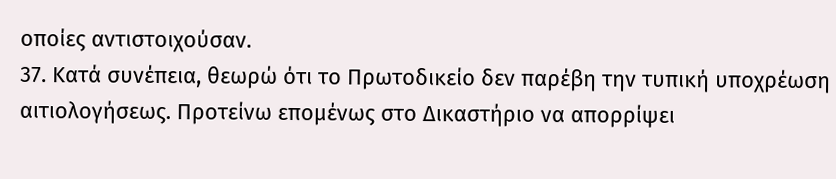οποίες αντιστοιχούσαν.
37. Κατά συνέπεια, θεωρώ ότι το Πρωτοδικείο δεν παρέβη την τυπική υποχρέωση αιτιολογήσεως. Προτείνω επομένως στο Δικαστήριο να απορρίψει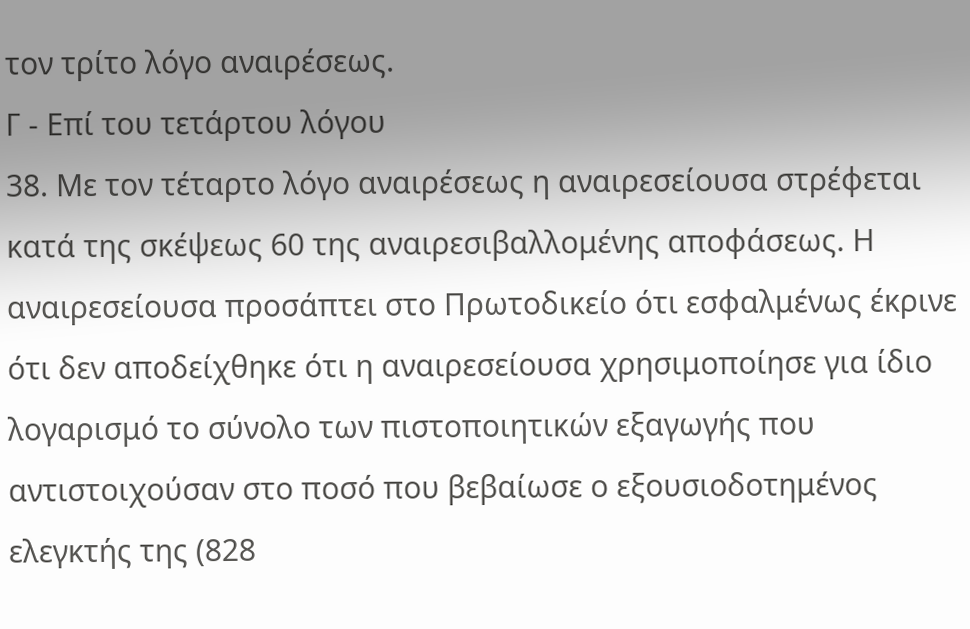τον τρίτο λόγο αναιρέσεως.
Γ - Επί του τετάρτου λόγου
38. Με τον τέταρτο λόγο αναιρέσεως η αναιρεσείουσα στρέφεται κατά της σκέψεως 60 της αναιρεσιβαλλομένης αποφάσεως. Η αναιρεσείουσα προσάπτει στο Πρωτοδικείο ότι εσφαλμένως έκρινε ότι δεν αποδείχθηκε ότι η αναιρεσείουσα χρησιμοποίησε για ίδιο λογαρισμό το σύνολο των πιστοποιητικών εξαγωγής που αντιστοιχούσαν στο ποσό που βεβαίωσε ο εξουσιοδοτημένος ελεγκτής της (828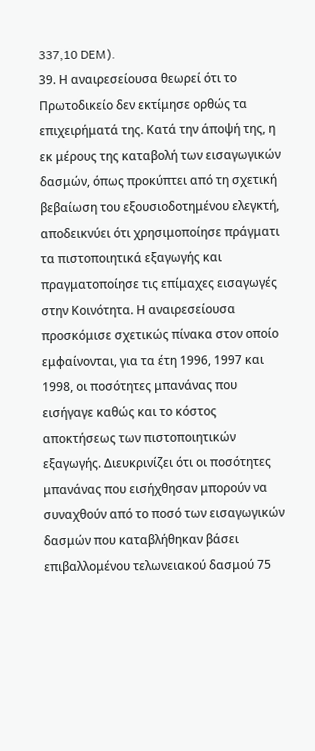337,10 DEM).
39. Η αναιρεσείουσα θεωρεί ότι το Πρωτοδικείο δεν εκτίμησε ορθώς τα επιχειρήματά της. Κατά την άποψή της, η εκ μέρους της καταβολή των εισαγωγικών δασμών, όπως προκύπτει από τη σχετική βεβαίωση του εξουσιοδοτημένου ελεγκτή, αποδεικνύει ότι χρησιμοποίησε πράγματι τα πιστοποιητικά εξαγωγής και πραγματοποίησε τις επίμαχες εισαγωγές στην Κοινότητα. Η αναιρεσείουσα προσκόμισε σχετικώς πίνακα στον οποίο εμφαίνονται, για τα έτη 1996, 1997 και 1998, οι ποσότητες μπανάνας που εισήγαγε καθώς και το κόστος αποκτήσεως των πιστοποιητικών εξαγωγής. Διευκρινίζει ότι οι ποσότητες μπανάνας που εισήχθησαν μπορούν να συναχθούν από το ποσό των εισαγωγικών δασμών που καταβλήθηκαν βάσει επιβαλλομένου τελωνειακού δασμού 75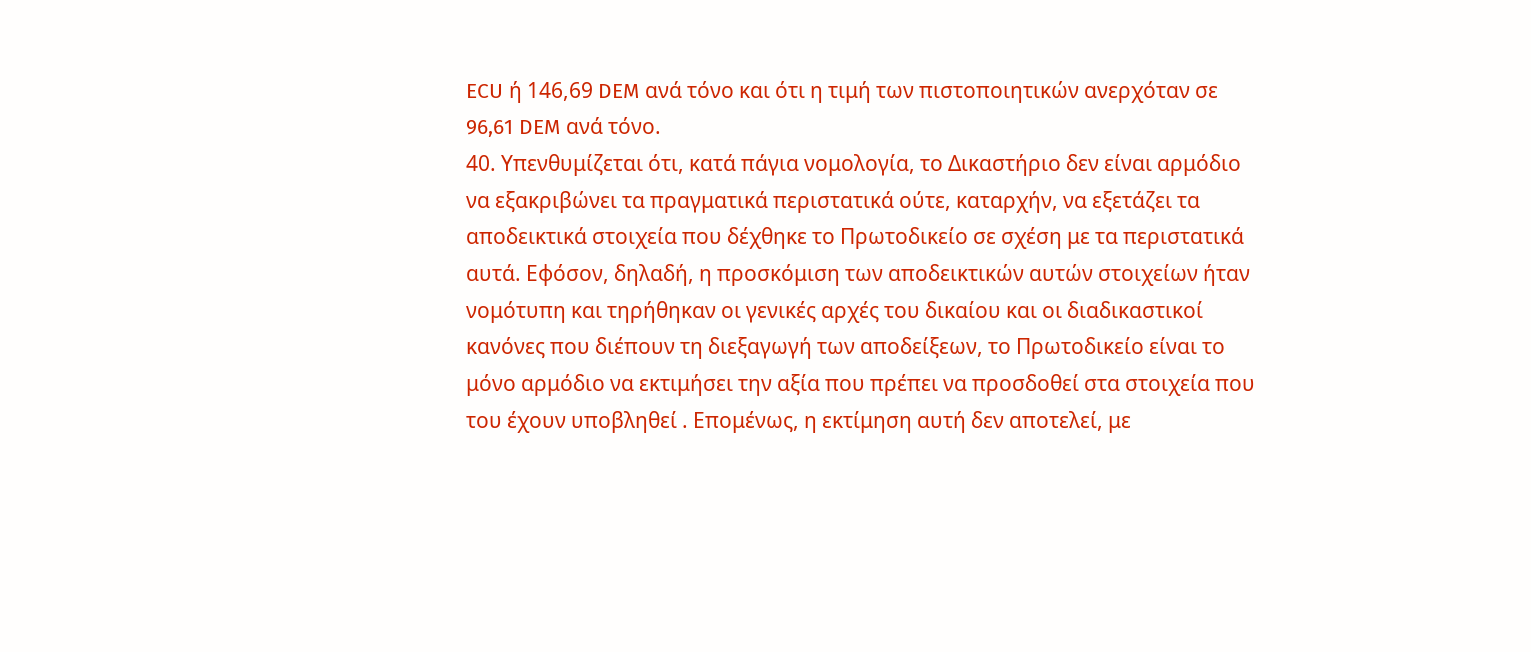ECU ή 146,69 DEM ανά τόνο και ότι η τιμή των πιστοποιητικών ανερχόταν σε 96,61 DEM ανά τόνο.
40. Υπενθυμίζεται ότι, κατά πάγια νομολογία, το Δικαστήριο δεν είναι αρμόδιο να εξακριβώνει τα πραγματικά περιστατικά ούτε, καταρχήν, να εξετάζει τα αποδεικτικά στοιχεία που δέχθηκε το Πρωτοδικείο σε σχέση με τα περιστατικά αυτά. Εφόσον, δηλαδή, η προσκόμιση των αποδεικτικών αυτών στοιχείων ήταν νομότυπη και τηρήθηκαν οι γενικές αρχές του δικαίου και οι διαδικαστικοί κανόνες που διέπουν τη διεξαγωγή των αποδείξεων, το Πρωτοδικείο είναι το μόνο αρμόδιο να εκτιμήσει την αξία που πρέπει να προσδοθεί στα στοιχεία που του έχουν υποβληθεί . Επομένως, η εκτίμηση αυτή δεν αποτελεί, με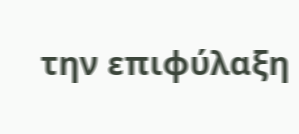την επιφύλαξη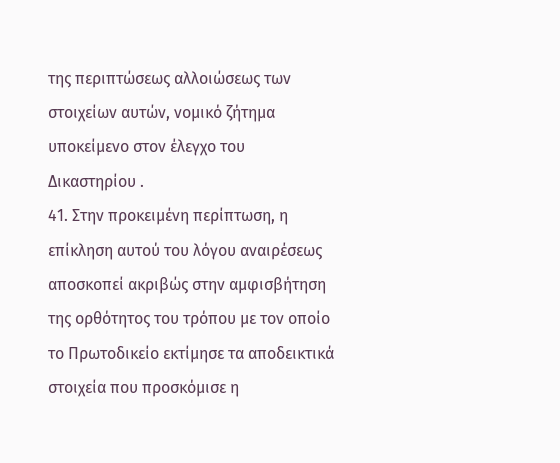της περιπτώσεως αλλοιώσεως των στοιχείων αυτών, νομικό ζήτημα υποκείμενο στον έλεγχο του Δικαστηρίου .
41. Στην προκειμένη περίπτωση, η επίκληση αυτού του λόγου αναιρέσεως αποσκοπεί ακριβώς στην αμφισβήτηση της ορθότητος του τρόπου με τον οποίο το Πρωτοδικείο εκτίμησε τα αποδεικτικά στοιχεία που προσκόμισε η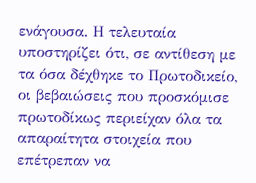ενάγουσα. Η τελευταία υποστηρίζει ότι, σε αντίθεση με τα όσα δέχθηκε το Πρωτοδικείο, οι βεβαιώσεις που προσκόμισε πρωτοδίκως περιείχαν όλα τα απαραίτητα στοιχεία που επέτρεπαν να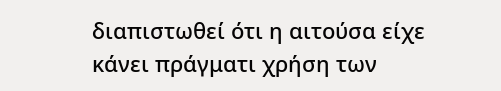διαπιστωθεί ότι η αιτούσα είχε κάνει πράγματι χρήση των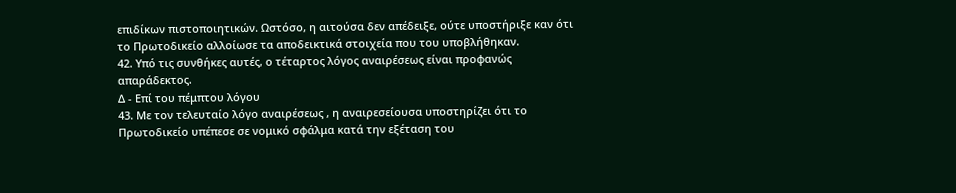επιδίκων πιστοποιητικών. Ωστόσο, η αιτούσα δεν απέδειξε, ούτε υποστήριξε καν ότι το Πρωτοδικείο αλλοίωσε τα αποδεικτικά στοιχεία που του υποβλήθηκαν.
42. Υπό τις συνθήκες αυτές, ο τέταρτος λόγος αναιρέσεως είναι προφανώς απαράδεκτος.
Δ - Επί του πέμπτου λόγου
43. Με τον τελευταίο λόγο αναιρέσεως , η αναιρεσείουσα υποστηρίζει ότι το Πρωτοδικείο υπέπεσε σε νομικό σφάλμα κατά την εξέταση του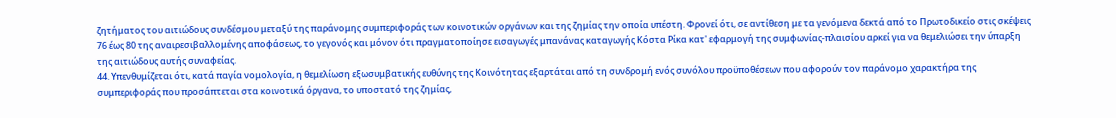ζητήματος του αιτιώδους συνδέσμου μεταξύ της παράνομης συμπεριφοράς των κοινοτικών οργάνων και της ζημίας την οποία υπέστη. Φρονεί ότι, σε αντίθεση με τα γενόμενα δεκτά από το Πρωτοδικείο στις σκέψεις 76 έως 80 της αναιρεσιβαλλομένης αποφάσεως, το γεγονός και μόνον ότι πραγματοποίησε εισαγωγές μπανάνας καταγωγής Κόστα Ρίκα κατ' εφαρμογή της συμφωνίας-πλαισίου αρκεί για να θεμελιώσει την ύπαρξη της αιτιώδους αυτής συναφείας.
44. Υπενθυμίζεται ότι, κατά παγία νομολογία, η θεμελίωση εξωσυμβατικής ευθύνης της Κοινότητας εξαρτάται από τη συνδρομή ενός συνόλου προϋποθέσεων που αφορούν τον παράνομο χαρακτήρα της συμπεριφοράς που προσάπτεται στα κοινοτικά όργανα, το υποστατό της ζημίας,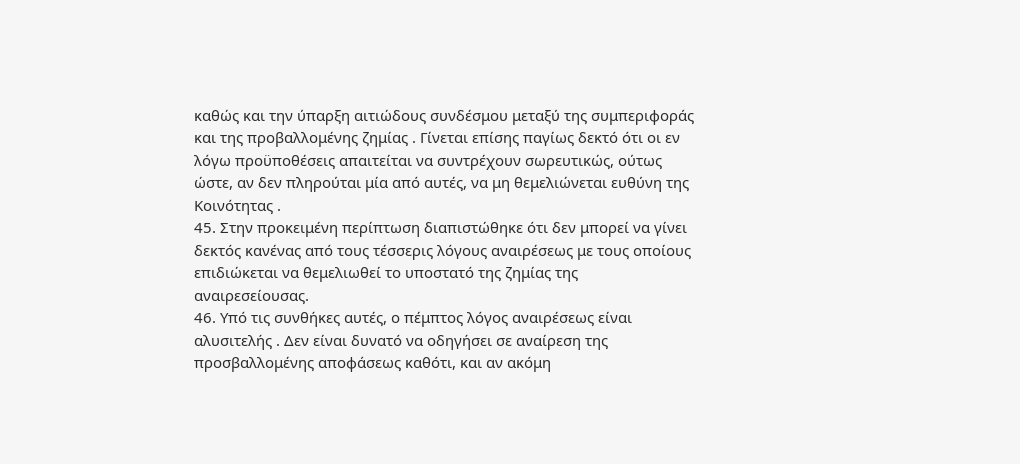καθώς και την ύπαρξη αιτιώδους συνδέσμου μεταξύ της συμπεριφοράς και της προβαλλομένης ζημίας . Γίνεται επίσης παγίως δεκτό ότι οι εν λόγω προϋποθέσεις απαιτείται να συντρέχουν σωρευτικώς, ούτως ώστε, αν δεν πληρούται μία από αυτές, να μη θεμελιώνεται ευθύνη της Κοινότητας .
45. Στην προκειμένη περίπτωση διαπιστώθηκε ότι δεν μπορεί να γίνει δεκτός κανένας από τους τέσσερις λόγους αναιρέσεως με τους οποίους επιδιώκεται να θεμελιωθεί το υποστατό της ζημίας της αναιρεσείουσας.
46. Υπό τις συνθήκες αυτές, ο πέμπτος λόγος αναιρέσεως είναι αλυσιτελής . Δεν είναι δυνατό να οδηγήσει σε αναίρεση της προσβαλλομένης αποφάσεως καθότι, και αν ακόμη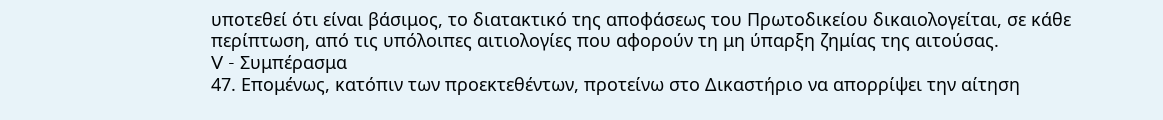υποτεθεί ότι είναι βάσιμος, το διατακτικό της αποφάσεως του Πρωτοδικείου δικαιολογείται, σε κάθε περίπτωση, από τις υπόλοιπες αιτιολογίες που αφορούν τη μη ύπαρξη ζημίας της αιτούσας.
V - Συμπέρασμα
47. Επομένως, κατόπιν των προεκτεθέντων, προτείνω στο Δικαστήριο να απορρίψει την αίτηση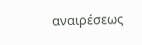αναιρέσεως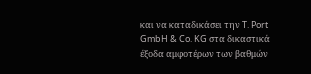και να καταδικάσει την T. Port GmbH & Co. KG στα δικαστικά έξοδα αμφοτέρων των βαθμών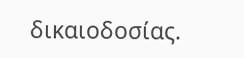δικαιοδοσίας.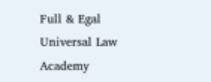Full & Egal Universal Law Academy